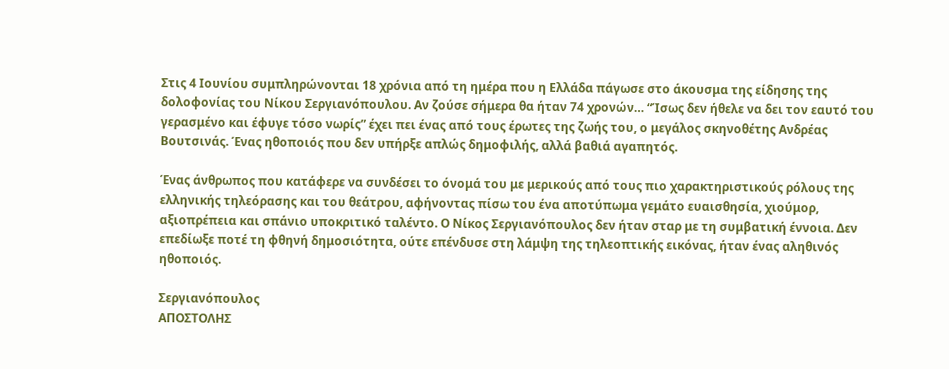Στις 4 Ιουνίου συμπληρώνονται 18 χρόνια από τη ημέρα που η Ελλάδα πάγωσε στο άκουσμα της είδησης της δολοφονίας του Νίκου Σεργιανόπουλου. Αν ζούσε σήμερα θα ήταν 74 χρονών… “Ίσως δεν ήθελε να δει τον εαυτό του γερασμένο και έφυγε τόσο νωρίς” έχει πει ένας από τους έρωτες της ζωής του, ο μεγάλος σκηνοθέτης Ανδρέας Βουτσινάς. Ένας ηθοποιός που δεν υπήρξε απλώς δημοφιλής, αλλά βαθιά αγαπητός.

Ένας άνθρωπος που κατάφερε να συνδέσει το όνομά του με μερικούς από τους πιο χαρακτηριστικούς ρόλους της ελληνικής τηλεόρασης και του θεάτρου, αφήνοντας πίσω του ένα αποτύπωμα γεμάτο ευαισθησία, χιούμορ, αξιοπρέπεια και σπάνιο υποκριτικό ταλέντο. Ο Νίκος Σεργιανόπουλος δεν ήταν σταρ με τη συμβατική έννοια. Δεν επεδίωξε ποτέ τη φθηνή δημοσιότητα, ούτε επένδυσε στη λάμψη της τηλεοπτικής εικόνας, ήταν ένας αληθινός ηθοποιός.

Σεργιανόπουλος
ΑΠΟΣΤΟΛΗΣ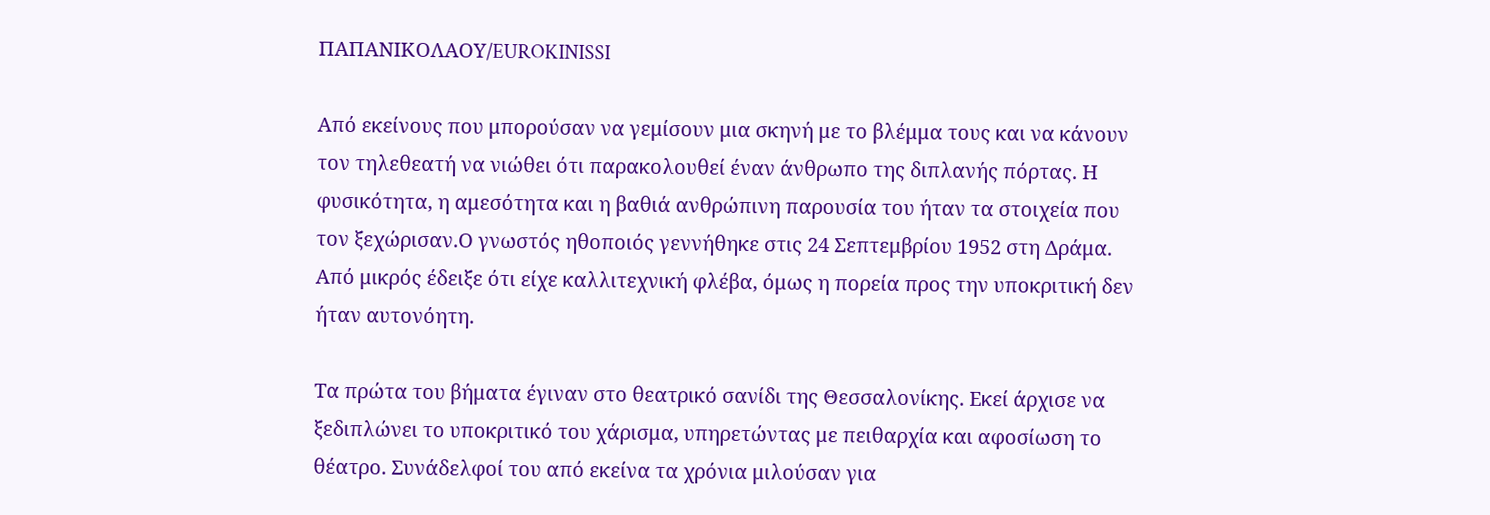ΠΑΠΑΝΙΚΟΛΑΟΥ/EUROKINISSI

Από εκείνους που μπορούσαν να γεμίσουν μια σκηνή με το βλέμμα τους και να κάνουν τον τηλεθεατή να νιώθει ότι παρακολουθεί έναν άνθρωπο της διπλανής πόρτας. Η φυσικότητα, η αμεσότητα και η βαθιά ανθρώπινη παρουσία του ήταν τα στοιχεία που τον ξεχώρισαν.Ο γνωστός ηθοποιός γεννήθηκε στις 24 Σεπτεμβρίου 1952 στη Δράμα. Από μικρός έδειξε ότι είχε καλλιτεχνική φλέβα, όμως η πορεία προς την υποκριτική δεν ήταν αυτονόητη.

Τα πρώτα του βήματα έγιναν στο θεατρικό σανίδι της Θεσσαλονίκης. Εκεί άρχισε να ξεδιπλώνει το υποκριτικό του χάρισμα, υπηρετώντας με πειθαρχία και αφοσίωση το θέατρο. Συνάδελφοί του από εκείνα τα χρόνια μιλούσαν για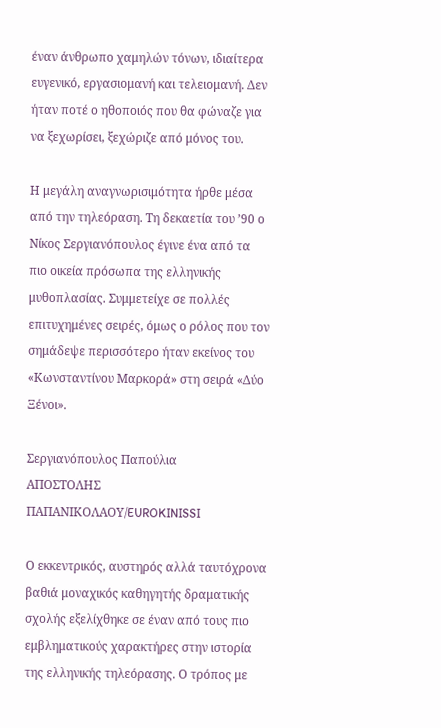έναν άνθρωπο χαμηλών τόνων, ιδιαίτερα ευγενικό, εργασιομανή και τελειομανή. Δεν ήταν ποτέ ο ηθοποιός που θα φώναζε για να ξεχωρίσει, ξεχώριζε από μόνος του.

Η μεγάλη αναγνωρισιμότητα ήρθε μέσα από την τηλεόραση. Τη δεκαετία του ’90 ο Νίκος Σεργιανόπουλος έγινε ένα από τα πιο οικεία πρόσωπα της ελληνικής μυθοπλασίας. Συμμετείχε σε πολλές επιτυχημένες σειρές, όμως ο ρόλος που τον σημάδεψε περισσότερο ήταν εκείνος του «Κωνσταντίνου Μαρκορά» στη σειρά «Δύο Ξένοι».

Σεργιανόπουλος Παπούλια
ΑΠΟΣΤΟΛΗΣ ΠΑΠΑΝΙΚΟΛΑΟΥ/EUROKINISSI

Ο εκκεντρικός, αυστηρός αλλά ταυτόχρονα βαθιά μοναχικός καθηγητής δραματικής σχολής εξελίχθηκε σε έναν από τους πιο εμβληματικούς χαρακτήρες στην ιστορία της ελληνικής τηλεόρασης. Ο τρόπος με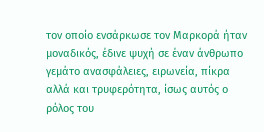τον οποίο ενσάρκωσε τον Μαρκορά ήταν μοναδικός, έδινε ψυχή σε έναν άνθρωπο γεμάτο ανασφάλειες, ειρωνεία, πίκρα αλλά και τρυφερότητα, ίσως αυτός ο ρόλος του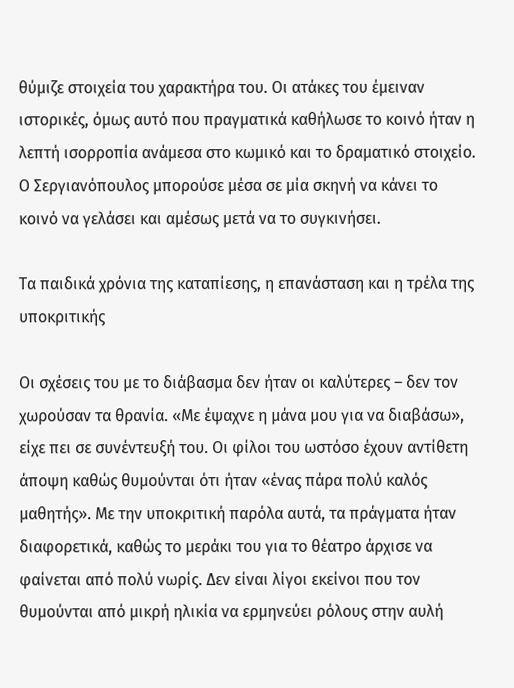θύμιζε στοιχεία του χαρακτήρα του. Οι ατάκες του έμειναν ιστορικές, όμως αυτό που πραγματικά καθήλωσε το κοινό ήταν η λεπτή ισορροπία ανάμεσα στο κωμικό και το δραματικό στοιχείο. Ο Σεργιανόπουλος μπορούσε μέσα σε μία σκηνή να κάνει το κοινό να γελάσει και αμέσως μετά να το συγκινήσει.

Τα παιδικά χρόνια της καταπίεσης, η επανάσταση και η τρέλα της υποκριτικής

Οι σχέσεις του με το διάβασμα δεν ήταν οι καλύτερες – δεν τον χωρούσαν τα θρανία. «Με έψαχνε η μάνα μου για να διαβάσω», είχε πει σε συνέντευξή του. Οι φίλοι του ωστόσο έχουν αντίθετη άποψη καθώς θυμούνται ότι ήταν «ένας πάρα πολύ καλός μαθητής». Με την υποκριτική παρόλα αυτά, τα πράγματα ήταν διαφορετικά, καθώς το μεράκι του για το θέατρο άρχισε να φαίνεται από πολύ νωρίς. Δεν είναι λίγοι εκείνοι που τον θυμούνται από μικρή ηλικία να ερμηνεύει ρόλους στην αυλή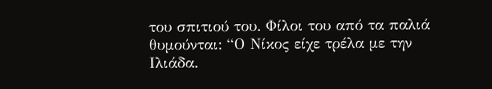του σπιτιού του. Φίλοι του από τα παλιά θυμούνται: “Ο Νίκος είχε τρέλα με την Ιλιάδα.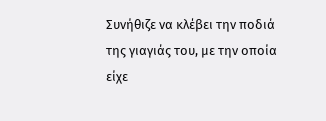Συνήθιζε να κλέβει την ποδιά της γιαγιάς του, με την οποία είχε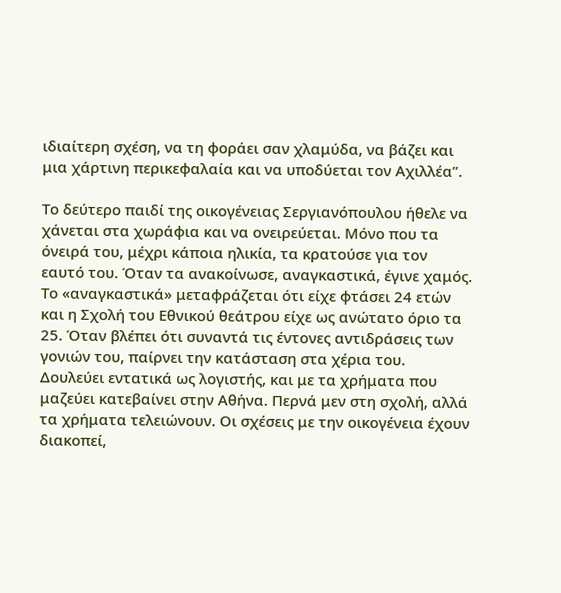ιδιαίτερη σχέση, να τη φοράει σαν χλαμύδα, να βάζει και μια χάρτινη περικεφαλαία και να υποδύεται τον Αχιλλέα”.

Το δεύτερο παιδί της οικογένειας Σεργιανόπουλου ήθελε να χάνεται στα χωράφια και να ονειρεύεται. Μόνο που τα όνειρά του, μέχρι κάποια ηλικία, τα κρατούσε για τον εαυτό του. Όταν τα ανακοίνωσε, αναγκαστικά, έγινε χαμός. Το «αναγκαστικά» μεταφράζεται ότι είχε φτάσει 24 ετών και η Σχολή του Εθνικού θεάτρου είχε ως ανώτατο όριο τα 25. Όταν βλέπει ότι συναντά τις έντονες αντιδράσεις των γονιών του, παίρνει την κατάσταση στα χέρια του. Δουλεύει εντατικά ως λογιστής, και με τα χρήματα που μαζεύει κατεβαίνει στην Αθήνα. Περνά μεν στη σχολή, αλλά τα χρήματα τελειώνουν. Οι σχέσεις με την οικογένεια έχουν διακοπεί,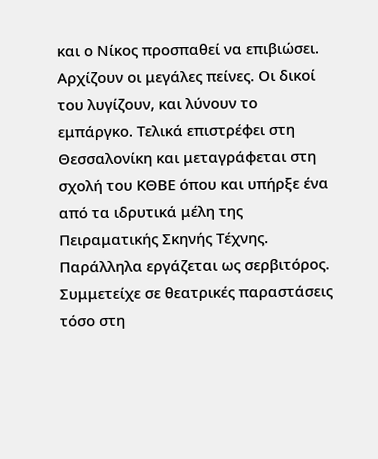και ο Νίκος προσπαθεί να επιβιώσει. Αρχίζουν οι μεγάλες πείνες. Οι δικοί του λυγίζουν, και λύνουν το εμπάργκο. Τελικά επιστρέφει στη Θεσσαλονίκη και μεταγράφεται στη σχολή του ΚΘΒΕ όπου και υπήρξε ένα από τα ιδρυτικά μέλη της Πειραματικής Σκηνής Τέχνης. Παράλληλα εργάζεται ως σερβιτόρος. Συμμετείχε σε θεατρικές παραστάσεις τόσο στη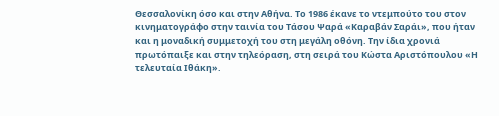Θεσσαλονίκη όσο και στην Αθήνα. Το 1986 έκανε το ντεμπούτο του στον κινηματογράφο στην ταινία του Τάσου Ψαρά «Καραβάν Σαράι», που ήταν και η μοναδική συμμετοχή του στη μεγάλη οθόνη. Την ίδια χρονιά πρωτόπαιξε και στην τηλεόραση, στη σειρά του Κώστα Αριστόπουλου «Η τελευταία Ιθάκη».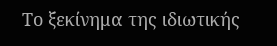Το ξεκίνημα της ιδιωτικής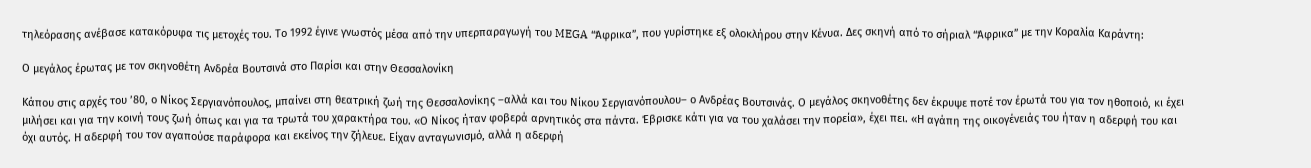τηλεόρασης ανέβασε κατακόρυφα τις μετοχές του. Το 1992 έγινε γνωστός μέσα από την υπερπαραγωγή του MEGA “Άφρικα”, που γυρίστηκε εξ ολοκλήρου στην Κένυα. Δες σκηνή από το σήριαλ “Άφρικα” με την Κοραλία Καράντη:

Ο μεγάλος έρωτας με τον σκηνοθέτη Ανδρέα Βουτσινά στο Παρίσι και στην Θεσσαλονίκη

Κάπου στις αρχές του ’80, ο Νίκος Σεργιανόπουλος, μπαίνει στη θεατρική ζωή της Θεσσαλονίκης –αλλά και του Νίκου Σεργιανόπουλου– ο Ανδρέας Βουτσινάς. Ο μεγάλος σκηνοθέτης δεν έκρυψε ποτέ τον έρωτά του για τον ηθοποιό, κι έχει μιλήσει και για την κοινή τους ζωή όπως και για τα τρωτά του χαρακτήρα του. «Ο Νίκος ήταν φοβερά αρνητικός στα πάντα. Έβρισκε κάτι για να του χαλάσει την πορεία», έχει πει. «Η αγάπη της οικογένειάς του ήταν η αδερφή του και όχι αυτός. Η αδερφή του τον αγαπούσε παράφορα και εκείνος την ζήλευε. Είχαν ανταγωνισμό, αλλά η αδερφή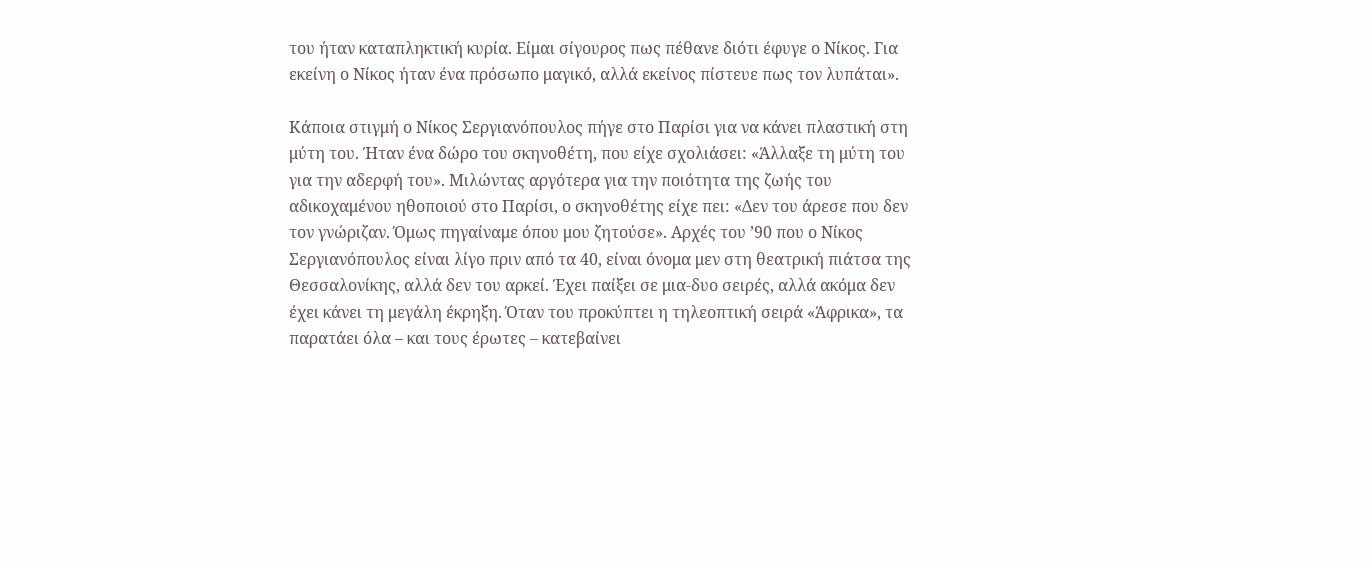του ήταν καταπληκτική κυρία. Είμαι σίγουρος πως πέθανε διότι έφυγε ο Νίκος. Για εκείνη ο Νίκος ήταν ένα πρόσωπο μαγικό, αλλά εκείνος πίστευε πως τον λυπάται».

Κάποια στιγμή ο Νίκος Σεργιανόπουλος πήγε στο Παρίσι για να κάνει πλαστική στη μύτη του. Ήταν ένα δώρο του σκηνοθέτη, που είχε σχολιάσει: «Άλλαξε τη μύτη του για την αδερφή του». Μιλώντας αργότερα για την ποιότητα της ζωής του αδικοχαμένου ηθοποιού στο Παρίσι, ο σκηνοθέτης είχε πει: «Δεν του άρεσε που δεν τον γνώριζαν. Όμως πηγαίναμε όπου μου ζητούσε». Αρχές του ’90 που ο Νίκος Σεργιανόπουλος είναι λίγο πριν από τα 40, είναι όνομα μεν στη θεατρική πιάτσα της Θεσσαλονίκης, αλλά δεν του αρκεί. Έχει παίξει σε μια-δυο σειρές, αλλά ακόμα δεν έχει κάνει τη μεγάλη έκρηξη. Όταν του προκύπτει η τηλεοπτική σειρά «Άφρικα», τα παρατάει όλα – και τους έρωτες – κατεβαίνει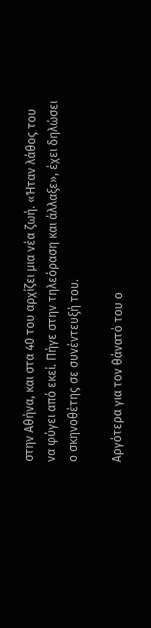στην Αθήνα, και στα 40 του αρχίζει μια νέα ζωή. «Ήταν λάθος του να φύγει από εκεί. Πήγε στην τηλεόραση και άλλαξε», έχει δηλώσει ο σκηνοθέτης σε συνέντευξή του.

Αργότερα για τον θάνατό του ο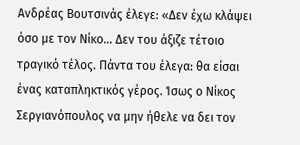Ανδρέας Βουτσινάς έλεγε: «Δεν έχω κλάψει όσο με τον Νίκο… Δεν του άξιζε τέτοιο τραγικό τέλος. Πάντα του έλεγα: θα είσαι ένας καταπληκτικός γέρος. Ίσως ο Νίκος Σεργιανόπουλος να μην ήθελε να δει τον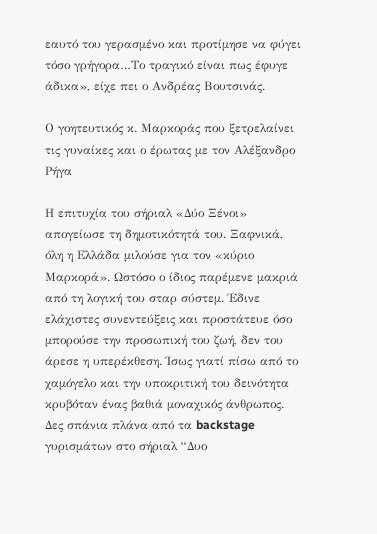εαυτό του γερασμένο και προτίμησε να φύγει τόσο γρήγορα…Το τραγικό είναι πως έφυγε άδικα», είχε πει ο Ανδρέας Βουτσινάς.

Ο γοητευτικός κ. Μαρκοράς που ξετρελαίνει τις γυναίκες και ο έρωτας με τον Αλέξανδρο Ρήγα

Η επιτυχία του σήριαλ «Δύο Ξένοι» απογείωσε τη δημοτικότητά του. Ξαφνικά, όλη η Ελλάδα μιλούσε για τον «κύριο Μαρκορά». Ωστόσο ο ίδιος παρέμενε μακριά από τη λογική του σταρ σύστεμ. Έδινε ελάχιστες συνεντεύξεις και προστάτευε όσο μπορούσε την προσωπική του ζωή, δεν του άρεσε η υπερέκθεση. Ίσως γιατί πίσω από το χαμόγελο και την υποκριτική του δεινότητα κρυβόταν ένας βαθιά μοναχικός άνθρωπος. Δες σπάνια πλάνα από τα backstage γυρισμάτων στο σήριαλ “Δυο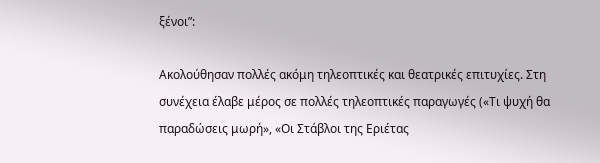ξένοι”:

Ακολούθησαν πολλές ακόμη τηλεοπτικές και θεατρικές επιτυχίες. Στη συνέχεια έλαβε μέρος σε πολλές τηλεοπτικές παραγωγές («Τι ψυχή θα παραδώσεις μωρή», «Οι Στάβλοι της Εριέτας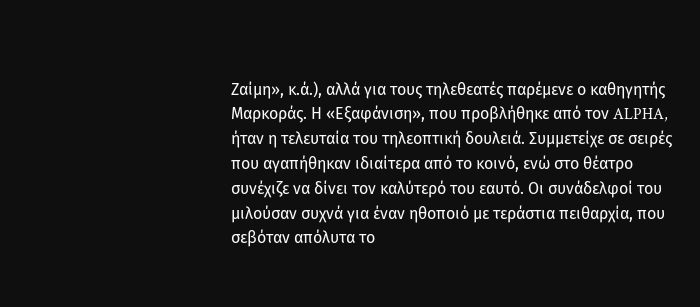Ζαίμη», κ.ά.), αλλά για τους τηλεθεατές παρέμενε ο καθηγητής Μαρκοράς. Η «Εξαφάνιση», που προβλήθηκε από τον ALPHA, ήταν η τελευταία του τηλεοπτική δουλειά. Συμμετείχε σε σειρές που αγαπήθηκαν ιδιαίτερα από το κοινό, ενώ στο θέατρο συνέχιζε να δίνει τον καλύτερό του εαυτό. Οι συνάδελφοί του μιλούσαν συχνά για έναν ηθοποιό με τεράστια πειθαρχία, που σεβόταν απόλυτα το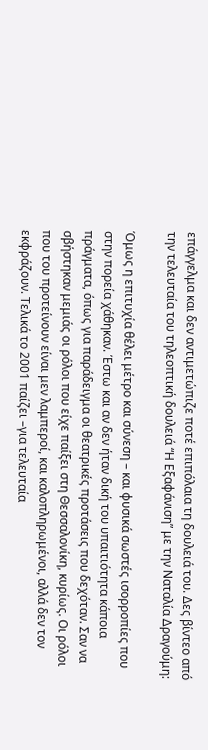επάγγελμα και δεν αντιμετώπιζε ποτέ επιπόλαια τη δουλειά του. Δες βίντεο από την τελευταία του τηλεοπτική δουλειά “Η Εξαφάνιση” με την Ναταλία Δραγούμη:

Όμως η επιτυχία θέλει μέτρο και σύνεση – και φυσικά σωστές ισορροπίες που στην πορεία χάθηκαν. Έστω και αν δεν ήταν δική του υπαιτιότητα κάποια πράγματα, όπως για παράδειγμα οι θεατρικές προτάσεις που δεχόταν. Σαν να σβήστηκαν μεμιάς οι ρόλοι που είχε παίξει στη Θεσσαλονίκη, κυρίως. Οι ρόλοι που του προτείνουν είναι μεν λαμπεροί, και καλοπληρωμένοι, αλλά δεν τον εκφράζουν. Τελικά το 2001 παίζει –για τελευταία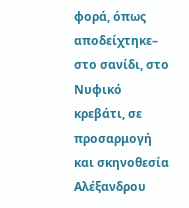φορά, όπως αποδείχτηκε– στο σανίδι, στο Νυφικό κρεβάτι, σε προσαρμογή και σκηνοθεσία Αλέξανδρου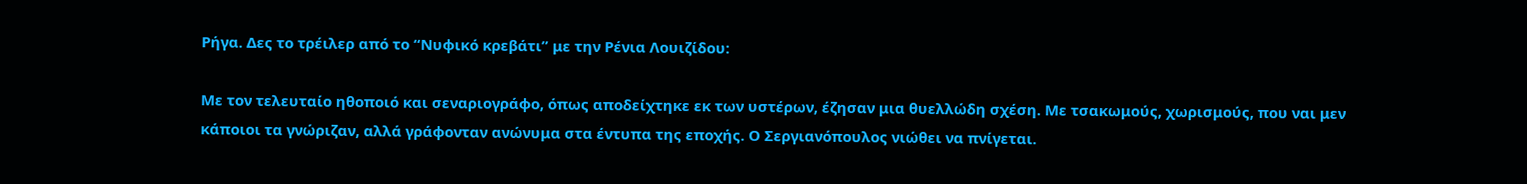Ρήγα. Δες το τρέιλερ από το “Νυφικό κρεβάτι” με την Ρένια Λουιζίδου:

Με τον τελευταίο ηθοποιό και σεναριογράφο, όπως αποδείχτηκε εκ των υστέρων, έζησαν μια θυελλώδη σχέση. Με τσακωμούς, χωρισμούς, που ναι μεν κάποιοι τα γνώριζαν, αλλά γράφονταν ανώνυμα στα έντυπα της εποχής. Ο Σεργιανόπουλος νιώθει να πνίγεται.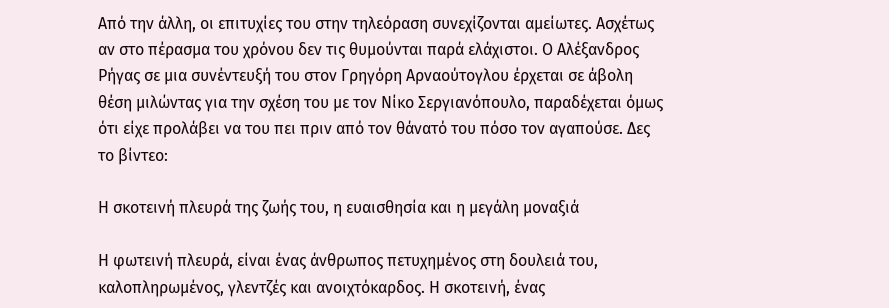Από την άλλη, οι επιτυχίες του στην τηλεόραση συνεχίζονται αμείωτες. Ασχέτως αν στο πέρασμα του χρόνου δεν τις θυμούνται παρά ελάχιστοι. Ο Αλέξανδρος Ρήγας σε μια συνέντευξή του στον Γρηγόρη Αρναούτογλου έρχεται σε άβολη θέση μιλώντας για την σχέση του με τον Νίκο Σεργιανόπουλο, παραδέχεται όμως ότι είχε προλάβει να του πει πριν από τον θάνατό του πόσο τον αγαπούσε. Δες το βίντεο:

Η σκοτεινή πλευρά της ζωής του, η ευαισθησία και η μεγάλη μοναξιά

Η φωτεινή πλευρά, είναι ένας άνθρωπος πετυχημένος στη δουλειά του, καλοπληρωμένος, γλεντζές και ανοιχτόκαρδος. Η σκοτεινή, ένας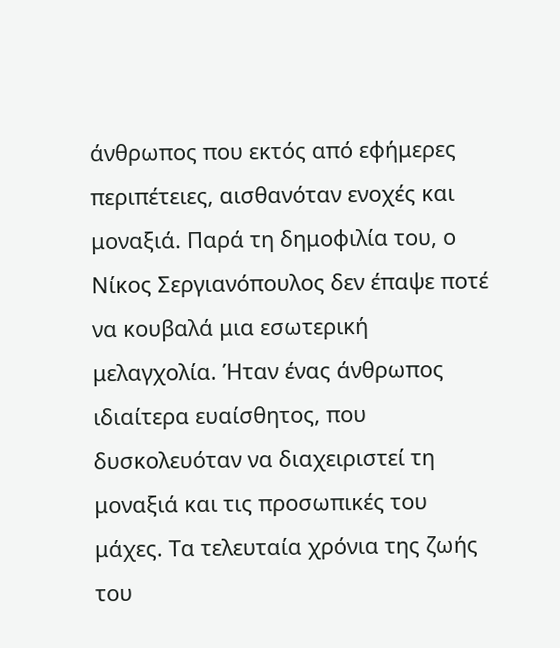άνθρωπος που εκτός από εφήμερες περιπέτειες, αισθανόταν ενοχές και μοναξιά. Παρά τη δημοφιλία του, ο Νίκος Σεργιανόπουλος δεν έπαψε ποτέ να κουβαλά μια εσωτερική μελαγχολία. Ήταν ένας άνθρωπος ιδιαίτερα ευαίσθητος, που δυσκολευόταν να διαχειριστεί τη μοναξιά και τις προσωπικές του μάχες. Τα τελευταία χρόνια της ζωής του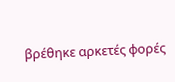βρέθηκε αρκετές φορές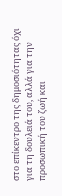στο επίκεντρο της δημοσιότητας όχι για τη δουλειά του, αλλά για την προσωπική του ζωή και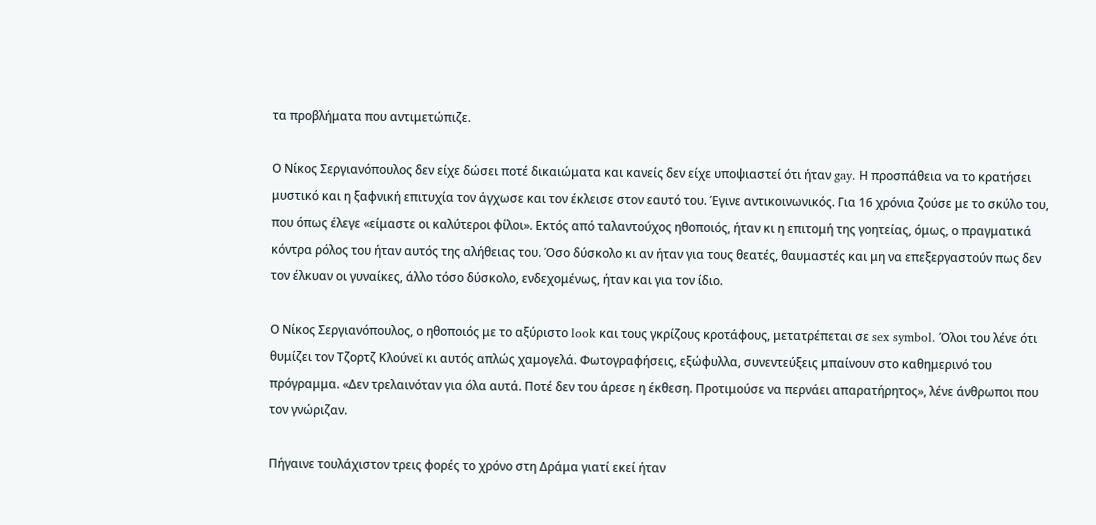τα προβλήματα που αντιμετώπιζε.

Ο Νίκος Σεργιανόπουλος δεν είχε δώσει ποτέ δικαιώματα και κανείς δεν είχε υποψιαστεί ότι ήταν gay. Η προσπάθεια να το κρατήσει μυστικό και η ξαφνική επιτυχία τον άγχωσε και τον έκλεισε στον εαυτό του. Έγινε αντικοινωνικός. Για 16 χρόνια ζούσε με το σκύλο του, που όπως έλεγε «είμαστε οι καλύτεροι φίλοι». Εκτός από ταλαντούχος ηθοποιός, ήταν κι η επιτομή της γοητείας, όμως, ο πραγματικά κόντρα ρόλος του ήταν αυτός της αλήθειας του. Όσο δύσκολο κι αν ήταν για τους θεατές, θαυμαστές και μη να επεξεργαστούν πως δεν τον έλκυαν οι γυναίκες, άλλο τόσο δύσκολο, ενδεχομένως, ήταν και για τον ίδιο.

Ο Νίκος Σεργιανόπουλος, ο ηθοποιός με το αξύριστο look και τους γκρίζους κροτάφους, μετατρέπεται σε sex symbol. Όλοι του λένε ότι θυμίζει τον Τζορτζ Κλούνεϊ κι αυτός απλώς χαμογελά. Φωτογραφήσεις, εξώφυλλα, συνεντεύξεις μπαίνουν στο καθημερινό του πρόγραμμα. «Δεν τρελαινόταν για όλα αυτά. Ποτέ δεν του άρεσε η έκθεση. Προτιμούσε να περνάει απαρατήρητος», λένε άνθρωποι που τον γνώριζαν.

Πήγαινε τουλάχιστον τρεις φορές το χρόνο στη Δράμα γιατί εκεί ήταν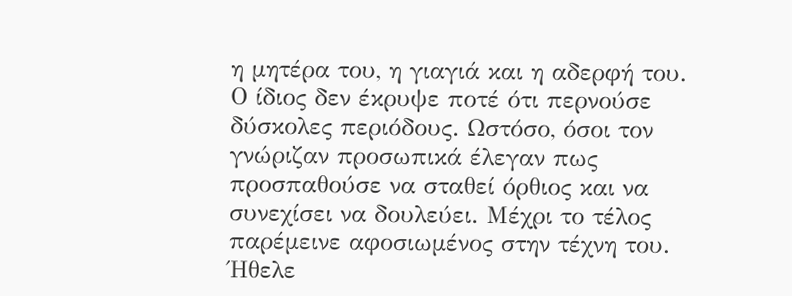η μητέρα του, η γιαγιά και η αδερφή του. Ο ίδιος δεν έκρυψε ποτέ ότι περνούσε δύσκολες περιόδους. Ωστόσο, όσοι τον γνώριζαν προσωπικά έλεγαν πως προσπαθούσε να σταθεί όρθιος και να συνεχίσει να δουλεύει. Μέχρι το τέλος παρέμεινε αφοσιωμένος στην τέχνη του. Ήθελε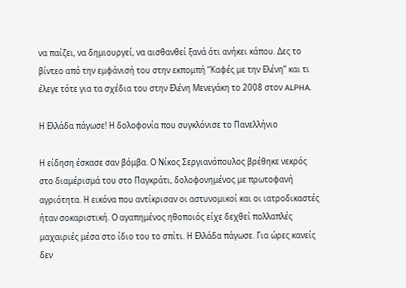να παίζει, να δημιουργεί, να αισθανθεί ξανά ότι ανήκει κάπου. Δες το βίντεο από την εμφάνισή του στην εκπομπή “Καφές με την Ελένη” και τι έλεγε τότε για τα σχέδια του στην Ελένη Μενεγάκη το 2008 στον ALPHA.

Η Ελλάδα πάγωσε! Η δολοφονία που συγκλόνισε το Πανελλήνιο

Η είδηση έσκασε σαν βόμβα. Ο Νίκος Σεργιανόπουλος βρέθηκε νεκρός στο διαμέρισμά του στο Παγκράτι, δολοφονημένος με πρωτοφανή αγριότητα. Η εικόνα που αντίκρισαν οι αστυνομικοί και οι ιατροδικαστές ήταν σοκαριστική. Ο αγαπημένος ηθοποιός είχε δεχθεί πολλαπλές μαχαιριές μέσα στο ίδιο του το σπίτι. Η Ελλάδα πάγωσε. Για ώρες κανείς δεν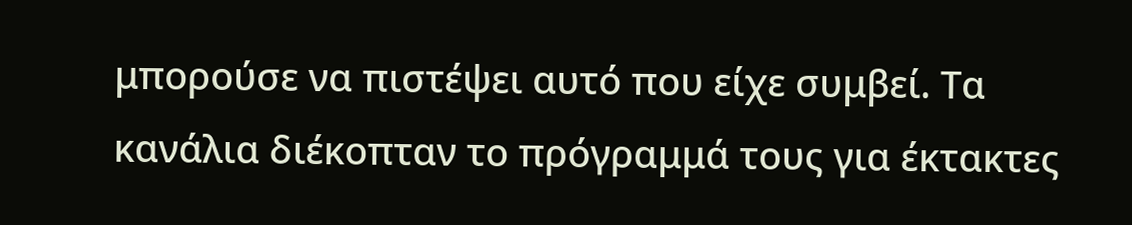μπορούσε να πιστέψει αυτό που είχε συμβεί. Τα κανάλια διέκοπταν το πρόγραμμά τους για έκτακτες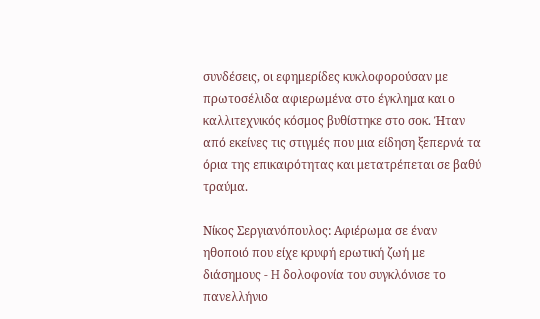συνδέσεις, οι εφημερίδες κυκλοφορούσαν με πρωτοσέλιδα αφιερωμένα στο έγκλημα και ο καλλιτεχνικός κόσμος βυθίστηκε στο σοκ. Ήταν από εκείνες τις στιγμές που μια είδηση ξεπερνά τα όρια της επικαιρότητας και μετατρέπεται σε βαθύ τραύμα.

Νίκος Σεργιανόπουλος: Αφιέρωμα σε έναν ηθοποιό που είχε κρυφή ερωτική ζωή με διάσημους - H δολοφονία του συγκλόνισε το πανελλήνιο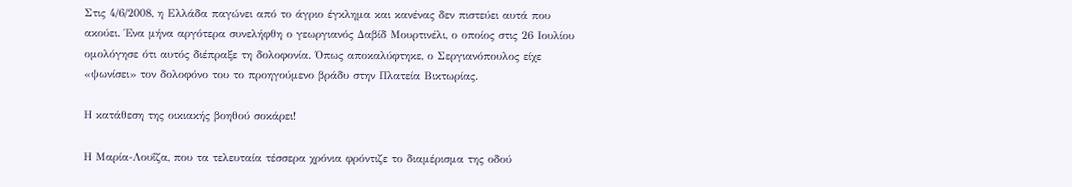Στις 4/6/2008, η Ελλάδα παγώνει από το άγριο έγκλημα και κανένας δεν πιστεύει αυτά που ακούει. Ένα μήνα αργότερα συνελήφθη ο γεωργιανός Δαβίδ Μουρτινέλι, ο οποίος στις 26 Ιουλίου ομολόγησε ότι αυτός διέπραξε τη δολοφονία. Όπως αποκαλύφτηκε, ο Σεργιανόπουλος είχε «ψωνίσει» τον δολοφόνο του το προηγούμενο βράδυ στην Πλατεία Βικτωρίας.

Η κατάθεση της οικιακής βοηθού σοκάρει!

Η Μαρία-Λουΐζα, που τα τελευταία τέσσερα χρόνια φρόντιζε το διαμέρισμα της οδού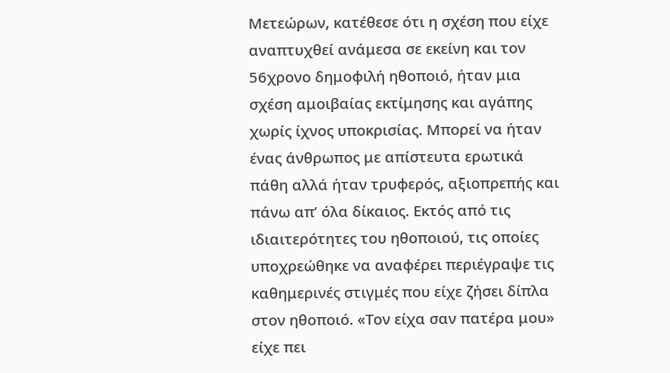Μετεώρων, κατέθεσε ότι η σχέση που είχε αναπτυχθεί ανάμεσα σε εκείνη και τον 56χρονο δημοφιλή ηθοποιό, ήταν μια σχέση αμοιβαίας εκτίμησης και αγάπης χωρίς ίχνος υποκρισίας. Μπορεί να ήταν ένας άνθρωπος με απίστευτα ερωτικά πάθη αλλά ήταν τρυφερός, αξιοπρεπής και πάνω απ’ όλα δίκαιος. Εκτός από τις ιδιαιτερότητες του ηθοποιού, τις οποίες υποχρεώθηκε να αναφέρει περιέγραψε τις καθημερινές στιγμές που είχε ζήσει δίπλα στον ηθοποιό. «Τον είχα σαν πατέρα μου» είχε πει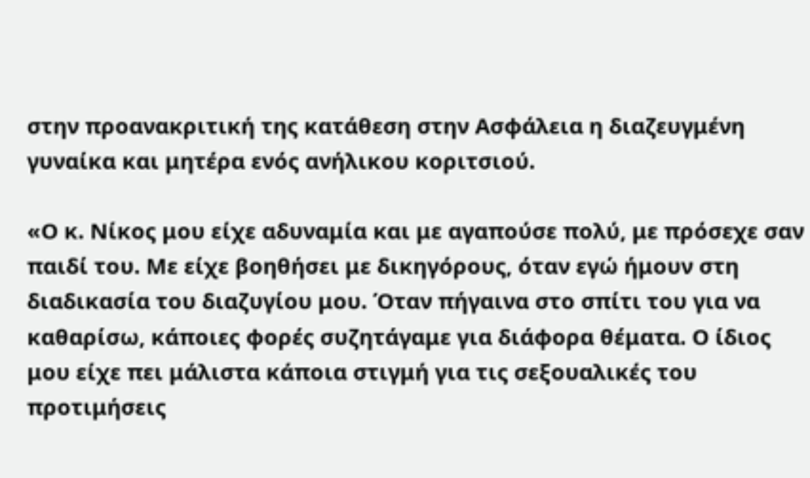στην προανακριτική της κατάθεση στην Ασφάλεια η διαζευγμένη γυναίκα και μητέρα ενός ανήλικου κοριτσιού.

«Ο κ. Νίκος μου είχε αδυναμία και με αγαπούσε πολύ, με πρόσεχε σαν παιδί του. Με είχε βοηθήσει με δικηγόρους, όταν εγώ ήμουν στη διαδικασία του διαζυγίου μου. Όταν πήγαινα στο σπίτι του για να καθαρίσω, κάποιες φορές συζητάγαμε για διάφορα θέματα. Ο ίδιος μου είχε πει μάλιστα κάποια στιγμή για τις σεξουαλικές του προτιμήσεις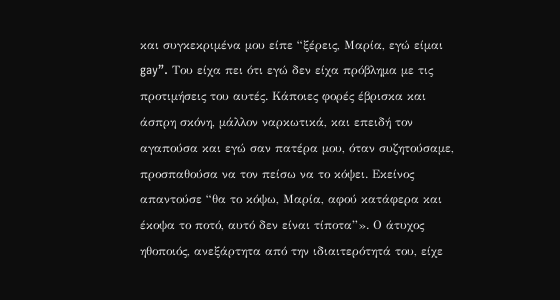και συγκεκριμένα μου είπε “ξέρεις, Μαρία, εγώ είμαι gay”. Του είχα πει ότι εγώ δεν είχα πρόβλημα με τις προτιμήσεις του αυτές. Κάποιες φορές έβρισκα και άσπρη σκόνη, μάλλον ναρκωτικά, και επειδή τον αγαπούσα και εγώ σαν πατέρα μου, όταν συζητούσαμε, προσπαθούσα να τον πείσω να το κόψει. Εκείνος απαντούσε “θα το κόψω, Μαρία, αφού κατάφερα και έκοψα το ποτό, αυτό δεν είναι τίποτα”». Ο άτυχος ηθοποιός, ανεξάρτητα από την ιδιαιτερότητά του, είχε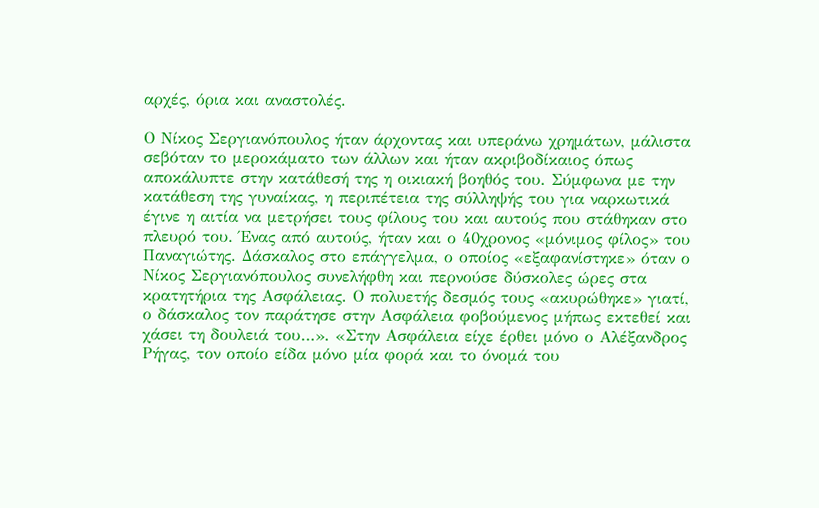αρχές, όρια και αναστολές.

Ο Νίκος Σεργιανόπουλος ήταν άρχοντας και υπεράνω χρημάτων, μάλιστα σεβόταν το μεροκάματο των άλλων και ήταν ακριβοδίκαιος όπως αποκάλυπτε στην κατάθεσή της η οικιακή βοηθός του. Σύμφωνα με την κατάθεση της γυναίκας, η περιπέτεια της σύλληψής του για ναρκωτικά έγινε η αιτία να μετρήσει τους φίλους του και αυτούς που στάθηκαν στο πλευρό του. Ένας από αυτούς, ήταν και ο 40χρονος «μόνιμος φίλος» του Παναγιώτης. Δάσκαλος στο επάγγελμα, ο οποίος «εξαφανίστηκε» όταν ο Νίκος Σεργιανόπουλος συνελήφθη και περνούσε δύσκολες ώρες στα κρατητήρια της Ασφάλειας. Ο πολυετής δεσμός τους «ακυρώθηκε» γιατί, ο δάσκαλος τον παράτησε στην Ασφάλεια φοβούμενος μήπως εκτεθεί και χάσει τη δουλειά του…». «Στην Ασφάλεια είχε έρθει μόνο ο Αλέξανδρος Ρήγας, τον οποίο είδα μόνο μία φορά και το όνομά του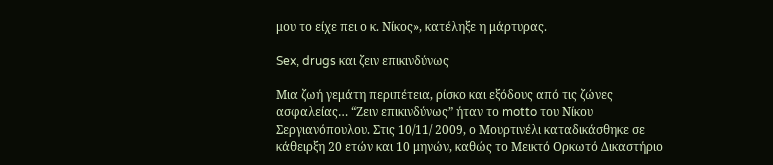μου το είχε πει ο κ. Νίκος», κατέληξε η μάρτυρας.

Sex, drugs και ζειν επικινδύνως

Μια ζωή γεμάτη περιπέτεια, ρίσκο και εξόδους από τις ζώνες ασφαλείας… “Ζειν επικινδύνως” ήταν το motto του Νίκου Σεργιανόπουλου. Στις 10/11/ 2009, ο Μουρτινέλι καταδικάσθηκε σε κάθειρξη 20 ετών και 10 μηνών, καθώς το Μεικτό Ορκωτό Δικαστήριο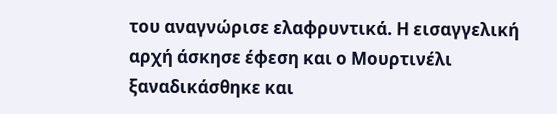του αναγνώρισε ελαφρυντικά. Η εισαγγελική αρχή άσκησε έφεση και ο Μουρτινέλι ξαναδικάσθηκε και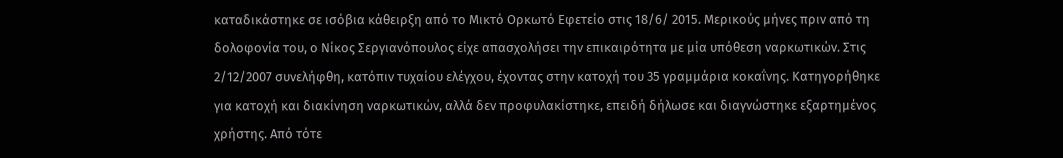καταδικάστηκε σε ισόβια κάθειρξη από το Μικτό Ορκωτό Εφετείο στις 18/6/ 2015. Μερικούς μήνες πριν από τη δολοφονία του, ο Νίκος Σεργιανόπουλος είχε απασχολήσει την επικαιρότητα με μία υπόθεση ναρκωτικών. Στις 2/12/2007 συνελήφθη, κατόπιν τυχαίου ελέγχου, έχοντας στην κατοχή του 35 γραμμάρια κοκαΐνης. Κατηγορήθηκε για κατοχή και διακίνηση ναρκωτικών, αλλά δεν προφυλακίστηκε, επειδή δήλωσε και διαγνώστηκε εξαρτημένος χρήστης. Από τότε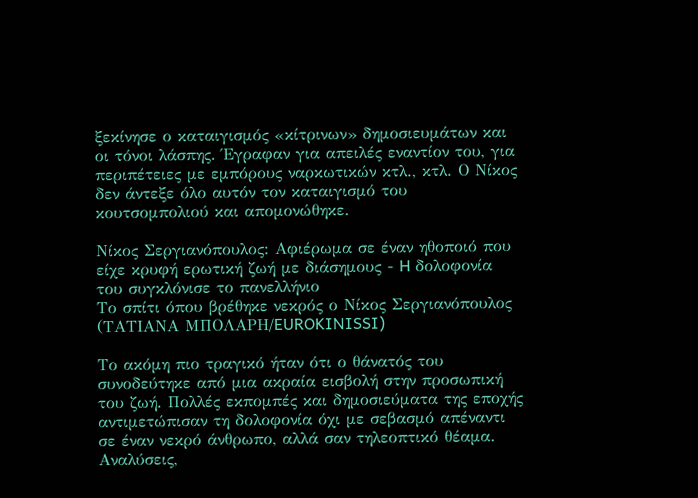ξεκίνησε ο καταιγισμός «κίτρινων» δημοσιευμάτων και οι τόνοι λάσπης. Έγραφαν για απειλές εναντίον του, για περιπέτειες με εμπόρους ναρκωτικών κτλ., κτλ. Ο Νίκος δεν άντεξε όλο αυτόν τον καταιγισμό του κουτσομπολιού και απομονώθηκε.

Νίκος Σεργιανόπουλος: Αφιέρωμα σε έναν ηθοποιό που είχε κρυφή ερωτική ζωή με διάσημους - H δολοφονία του συγκλόνισε το πανελλήνιο
Το σπίτι όπου βρέθηκε νεκρός ο Νίκος Σεργιανόπουλος (ΤΑΤΙΑΝΑ ΜΠΟΛΑΡΗ/EUROKINISSI)

Το ακόμη πιο τραγικό ήταν ότι ο θάνατός του συνοδεύτηκε από μια ακραία εισβολή στην προσωπική του ζωή. Πολλές εκπομπές και δημοσιεύματα της εποχής αντιμετώπισαν τη δολοφονία όχι με σεβασμό απέναντι σε έναν νεκρό άνθρωπο, αλλά σαν τηλεοπτικό θέαμα. Αναλύσεις,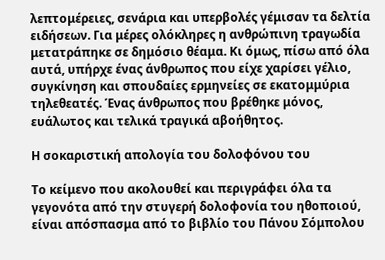λεπτομέρειες, σενάρια και υπερβολές γέμισαν τα δελτία ειδήσεων. Για μέρες ολόκληρες η ανθρώπινη τραγωδία μετατράπηκε σε δημόσιο θέαμα. Κι όμως, πίσω από όλα αυτά, υπήρχε ένας άνθρωπος που είχε χαρίσει γέλιο, συγκίνηση και σπουδαίες ερμηνείες σε εκατομμύρια τηλεθεατές. Ένας άνθρωπος που βρέθηκε μόνος, ευάλωτος και τελικά τραγικά αβοήθητος.

Η σοκαριστική απολογία του δολοφόνου του

Το κείμενο που ακολουθεί και περιγράφει όλα τα γεγονότα από την στυγερή δολοφονία του ηθοποιού, είναι απόσπασμα από το βιβλίο του Πάνου Σόμπολου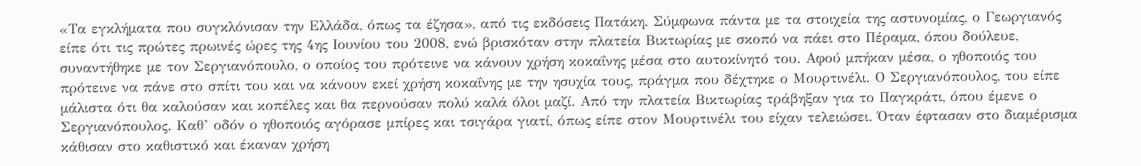«Τα εγκλήματα που συγκλόνισαν την Ελλάδα, όπως τα έζησα», από τις εκδόσεις Πατάκη. Σύμφωνα πάντα με τα στοιχεία της αστυνομίας, ο Γεωργιανός είπε ότι τις πρώτες πρωινές ώρες της 4ης Ιουνίου του 2008, ενώ βρισκόταν στην πλατεία Βικτωρίας με σκοπό να πάει στο Πέραμα, όπου δούλευε, συναντήθηκε με τον Σεργιανόπουλο, ο οποίος του πρότεινε να κάνουν χρήση κοκαΐνης μέσα στο αυτοκίνητό του. Αφού μπήκαν μέσα, ο ηθοποιός του πρότεινε να πάνε στο σπίτι του και να κάνουν εκεί χρήση κοκαΐνης με την ησυχία τους, πράγμα που δέχτηκε ο Μουρτινέλι. Ο Σεργιανόπουλος, του είπε μάλιστα ότι θα καλούσαν και κοπέλες και θα περνούσαν πολύ καλά όλοι μαζί. Από την πλατεία Βικτωρίας τράβηξαν για το Παγκράτι, όπου έμενε ο Σεργιανόπουλος. Καθ’ οδόν ο ηθοποιός αγόρασε μπίρες και τσιγάρα γιατί, όπως είπε στον Μουρτινέλι του είχαν τελειώσει. Όταν έφτασαν στο διαμέρισμα κάθισαν στο καθιστικό και έκαναν χρήση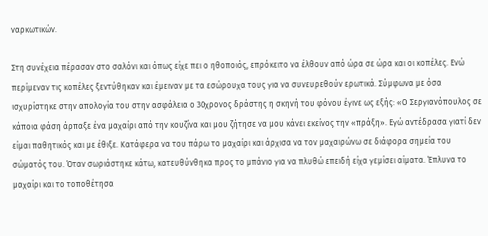ναρκωτικών.

Στη συνέχεια πέρασαν στο σαλόνι και όπως είχε πει ο ηθοποιός, επρόκειτο να έλθουν από ώρα σε ώρα και οι κοπέλες. Ενώ περίμεναν τις κοπέλες ξεντύθηκαν και έμειναν με τα εσώρουχα τους για να συνευρεθούν ερωτικά. Σύμφωνα με όσα ισχυρίστηκε στην απολογία του στην ασφάλεια ο 30χρονος δράστης η σκηνή του φόνου έγινε ως εξής: «Ο Σεργιανόπουλος σε κάποια φάση άρπαξε ένα μαχαίρι από την κουζίνα και μου ζήτησε να μου κάνει εκείνος την «πράξη». Εγώ αντέδρασα γιατί δεν είμαι παθητικός και με έθιξε. Κατάφερα να του πάρω το μαχαίρι και άρχισα να τον μαχαιρώνω σε διάφορα σημεία του σώματός του. Όταν σωριάστηκε κάτω, κατευθύνθηκα προς το μπάνιο για να πλυθώ επειδή είχα γεμίσει αίματα. Έπλυνα το μαχαίρι και το τοποθέτησα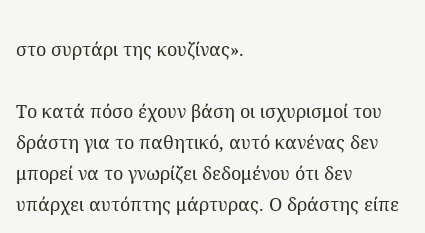στο συρτάρι της κουζίνας».

Το κατά πόσο έχουν βάση οι ισχυρισμοί του δράστη για το παθητικό, αυτό κανένας δεν μπορεί να το γνωρίζει δεδομένου ότι δεν υπάρχει αυτόπτης μάρτυρας. Ο δράστης είπε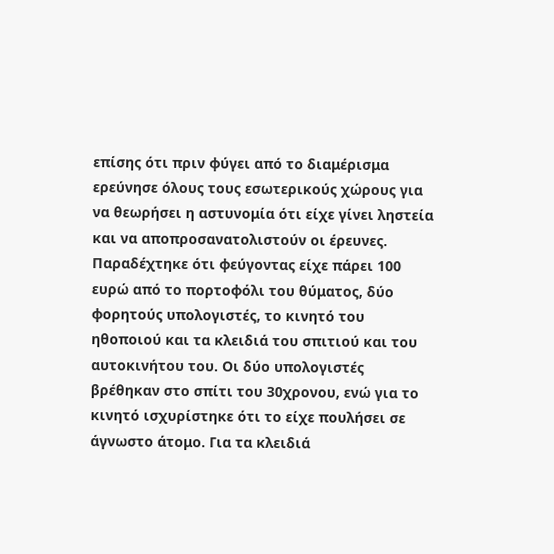επίσης ότι πριν φύγει από το διαμέρισμα ερεύνησε όλους τους εσωτερικούς χώρους για να θεωρήσει η αστυνομία ότι είχε γίνει ληστεία και να αποπροσανατολιστούν οι έρευνες. Παραδέχτηκε ότι φεύγοντας είχε πάρει 100 ευρώ από το πορτοφόλι του θύματος, δύο φορητούς υπολογιστές, το κινητό του ηθοποιού και τα κλειδιά του σπιτιού και του αυτοκινήτου του. Οι δύο υπολογιστές βρέθηκαν στο σπίτι του 30χρονου, ενώ για το κινητό ισχυρίστηκε ότι το είχε πουλήσει σε άγνωστο άτομο. Για τα κλειδιά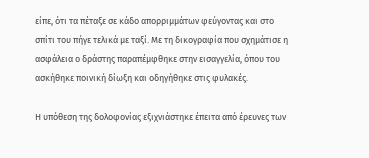είπε, ότι τα πέταξε σε κάδο απορριμμάτων φεύγοντας και στο σπίτι του πήγε τελικά με ταξί. Με τη δικογραφία που σχημάτισε η ασφάλεια ο δράστης παραπέμφθηκε στην εισαγγελία, όπου του ασκήθηκε ποινική δίωξη και οδηγήθηκε στις φυλακές.

Η υπόθεση της δολοφονίας εξιχνιάστηκε έπειτα από έρευνες των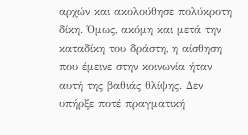αρχών και ακολούθησε πολύκροτη δίκη. Όμως, ακόμη και μετά την καταδίκη του δράστη, η αίσθηση που έμεινε στην κοινωνία ήταν αυτή της βαθιάς θλίψης. Δεν υπήρξε ποτέ πραγματική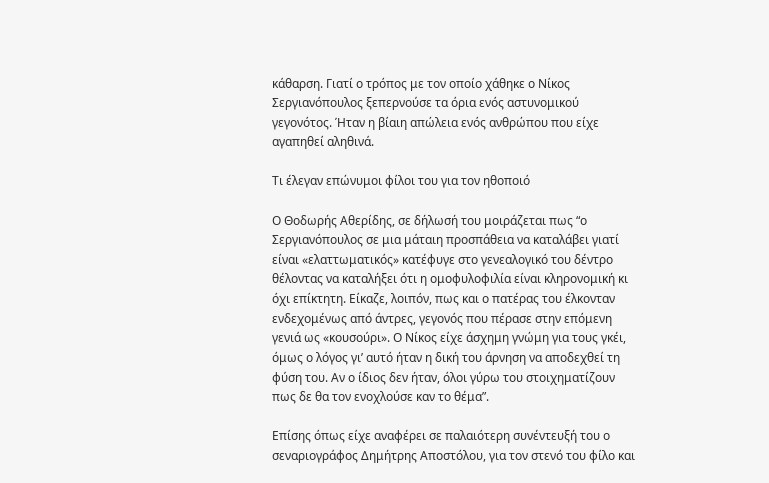κάθαρση. Γιατί ο τρόπος με τον οποίο χάθηκε ο Νίκος Σεργιανόπουλος ξεπερνούσε τα όρια ενός αστυνομικού γεγονότος. Ήταν η βίαιη απώλεια ενός ανθρώπου που είχε αγαπηθεί αληθινά.

Τι έλεγαν επώνυμοι φίλοι του για τον ηθοποιό

Ο Θοδωρής Αθερίδης, σε δήλωσή του μοιράζεται πως “ο Σεργιανόπουλος σε μια μάταιη προσπάθεια να καταλάβει γιατί είναι «ελαττωματικός» κατέφυγε στο γενεαλογικό του δέντρο θέλοντας να καταλήξει ότι η ομοφυλοφιλία είναι κληρονομική κι όχι επίκτητη. Είκαζε, λοιπόν, πως και ο πατέρας του έλκονταν ενδεχομένως από άντρες, γεγονός που πέρασε στην επόμενη γενιά ως «κουσούρι». Ο Νίκος είχε άσχημη γνώμη για τους γκέι, όμως ο λόγος γι’ αυτό ήταν η δική του άρνηση να αποδεχθεί τη φύση του. Αν ο ίδιος δεν ήταν, όλοι γύρω του στοιχηματίζουν πως δε θα τον ενοχλούσε καν το θέμα”.

Επίσης όπως είχε αναφέρει σε παλαιότερη συνέντευξή του ο σεναριογράφος Δημήτρης Αποστόλου, για τον στενό του φίλο και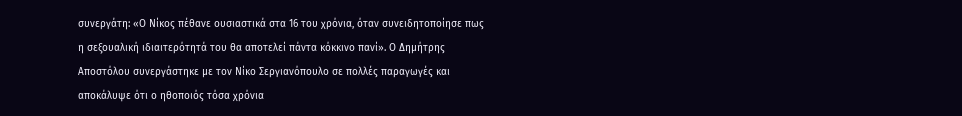συνεργάτη: «Ο Νίκος πέθανε ουσιαστικά στα 16 του χρόνια, όταν συνειδητοποίησε πως η σεξουαλική ιδιαιτερότητά του θα αποτελεί πάντα κόκκινο πανί». Ο Δημήτρης Αποστόλου συνεργάστηκε με τον Νίκο Σεργιανόπουλο σε πολλές παραγωγές και αποκάλυψε ότι ο ηθοποιός τόσα χρόνια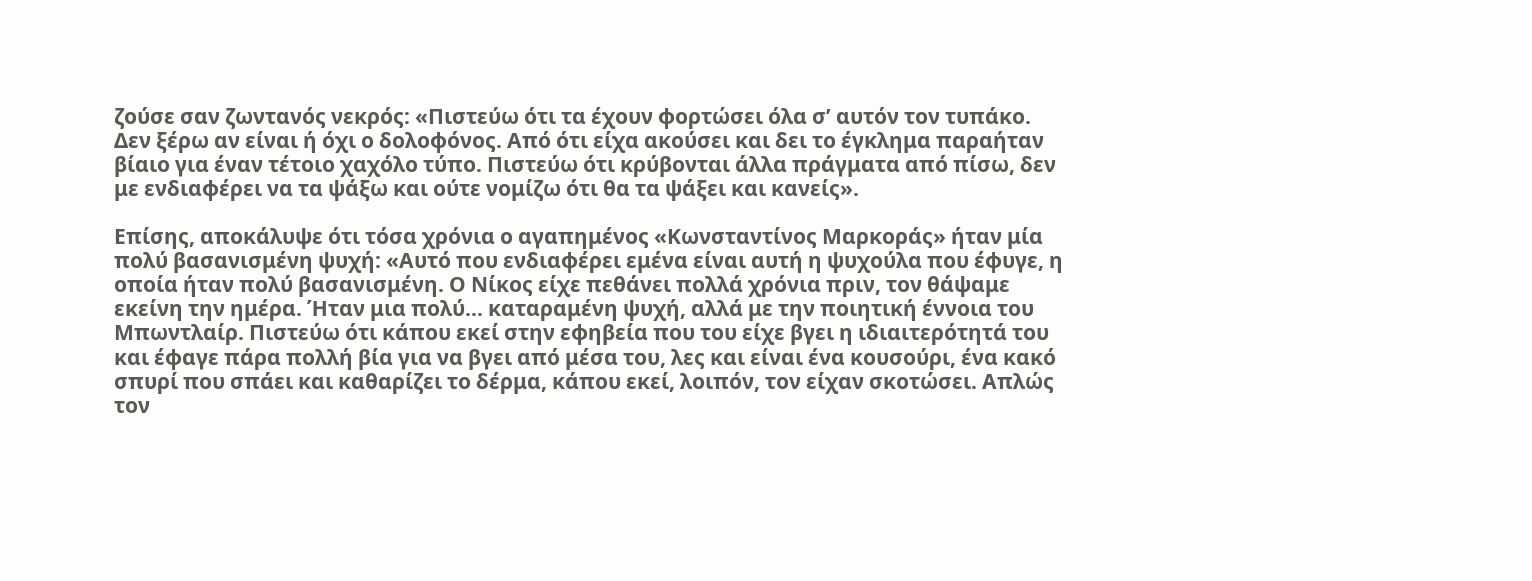ζούσε σαν ζωντανός νεκρός: «Πιστεύω ότι τα έχουν φορτώσει όλα σ’ αυτόν τον τυπάκο. Δεν ξέρω αν είναι ή όχι ο δολοφόνος. Από ότι είχα ακούσει και δει το έγκλημα παραήταν βίαιο για έναν τέτοιο χαχόλο τύπο. Πιστεύω ότι κρύβονται άλλα πράγματα από πίσω, δεν με ενδιαφέρει να τα ψάξω και ούτε νομίζω ότι θα τα ψάξει και κανείς».

Επίσης, αποκάλυψε ότι τόσα χρόνια ο αγαπημένος «Κωνσταντίνος Μαρκοράς» ήταν μία πολύ βασανισμένη ψυχή: «Αυτό που ενδιαφέρει εμένα είναι αυτή η ψυχούλα που έφυγε, η οποία ήταν πολύ βασανισμένη. Ο Νίκος είχε πεθάνει πολλά χρόνια πριν, τον θάψαμε εκείνη την ημέρα. Ήταν μια πολύ… καταραμένη ψυχή, αλλά με την ποιητική έννοια του Μπωντλαίρ. Πιστεύω ότι κάπου εκεί στην εφηβεία που του είχε βγει η ιδιαιτερότητά του και έφαγε πάρα πολλή βία για να βγει από μέσα του, λες και είναι ένα κουσούρι, ένα κακό σπυρί που σπάει και καθαρίζει το δέρμα, κάπου εκεί, λοιπόν, τον είχαν σκοτώσει. Απλώς τον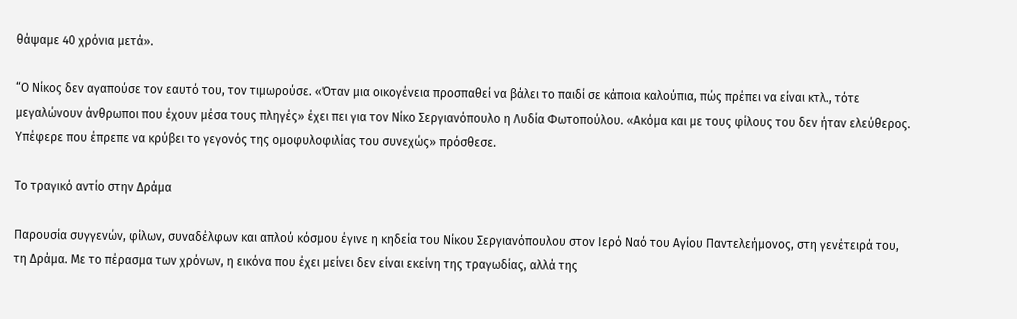θάψαμε 40 χρόνια μετά».

“Ο Νίκος δεν αγαπούσε τον εαυτό του, τον τιμωρούσε. «Όταν μια οικογένεια προσπαθεί να βάλει το παιδί σε κάποια καλούπια, πώς πρέπει να είναι κτλ., τότε μεγαλώνουν άνθρωποι που έχουν μέσα τους πληγές» έχει πει για τον Νίκο Σεργιανόπουλο η Λυδία Φωτοπούλου. «Ακόμα και με τους φίλους του δεν ήταν ελεύθερος. Υπέφερε που έπρεπε να κρύβει το γεγονός της ομοφυλοφιλίας του συνεχώς» πρόσθεσε.

Το τραγικό αντίο στην Δράμα

Παρουσία συγγενών, φίλων, συναδέλφων και απλού κόσμου έγινε η κηδεία του Νίκου Σεργιανόπουλου στον Ιερό Ναό του Αγίου Παντελεήμονος, στη γενέτειρά του, τη Δράμα. Με το πέρασμα των χρόνων, η εικόνα που έχει μείνει δεν είναι εκείνη της τραγωδίας, αλλά της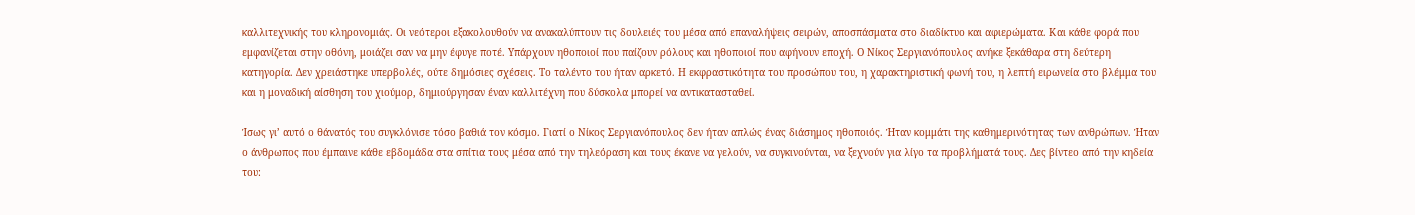καλλιτεχνικής του κληρονομιάς. Οι νεότεροι εξακολουθούν να ανακαλύπτουν τις δουλειές του μέσα από επαναλήψεις σειρών, αποσπάσματα στο διαδίκτυο και αφιερώματα. Και κάθε φορά που εμφανίζεται στην οθόνη, μοιάζει σαν να μην έφυγε ποτέ. Υπάρχουν ηθοποιοί που παίζουν ρόλους και ηθοποιοί που αφήνουν εποχή. Ο Νίκος Σεργιανόπουλος ανήκε ξεκάθαρα στη δεύτερη κατηγορία. Δεν χρειάστηκε υπερβολές, ούτε δημόσιες σχέσεις. Το ταλέντο του ήταν αρκετό. Η εκφραστικότητα του προσώπου του, η χαρακτηριστική φωνή του, η λεπτή ειρωνεία στο βλέμμα του και η μοναδική αίσθηση του χιούμορ, δημιούργησαν έναν καλλιτέχνη που δύσκολα μπορεί να αντικατασταθεί.

Ίσως γι’ αυτό ο θάνατός του συγκλόνισε τόσο βαθιά τον κόσμο. Γιατί ο Νίκος Σεργιανόπουλος δεν ήταν απλώς ένας διάσημος ηθοποιός. Ήταν κομμάτι της καθημερινότητας των ανθρώπων. Ήταν ο άνθρωπος που έμπαινε κάθε εβδομάδα στα σπίτια τους μέσα από την τηλεόραση και τους έκανε να γελούν, να συγκινούνται, να ξεχνούν για λίγο τα προβλήματά τους. Δες βίντεο από την κηδεία του: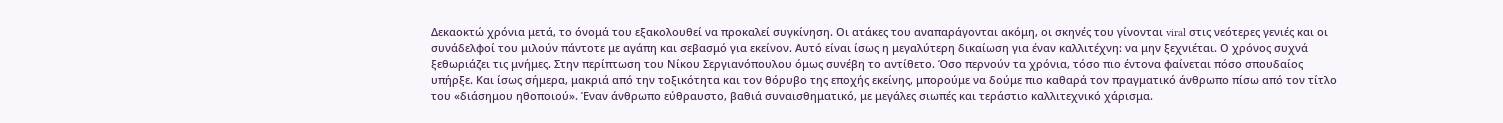Δεκαοκτώ χρόνια μετά, το όνομά του εξακολουθεί να προκαλεί συγκίνηση. Οι ατάκες του αναπαράγονται ακόμη, οι σκηνές του γίνονται viral στις νεότερες γενιές και οι συνάδελφοί του μιλούν πάντοτε με αγάπη και σεβασμό για εκείνον. Αυτό είναι ίσως η μεγαλύτερη δικαίωση για έναν καλλιτέχνη: να μην ξεχνιέται. Ο χρόνος συχνά ξεθωριάζει τις μνήμες. Στην περίπτωση του Νίκου Σεργιανόπουλου όμως συνέβη το αντίθετο. Όσο περνούν τα χρόνια, τόσο πιο έντονα φαίνεται πόσο σπουδαίος υπήρξε. Και ίσως σήμερα, μακριά από την τοξικότητα και τον θόρυβο της εποχής εκείνης, μπορούμε να δούμε πιο καθαρά τον πραγματικό άνθρωπο πίσω από τον τίτλο του «διάσημου ηθοποιού». Έναν άνθρωπο εύθραυστο, βαθιά συναισθηματικό, με μεγάλες σιωπές και τεράστιο καλλιτεχνικό χάρισμα.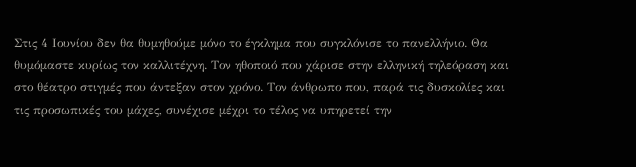Στις 4 Ιουνίου δεν θα θυμηθούμε μόνο το έγκλημα που συγκλόνισε το πανελλήνιο. Θα θυμόμαστε κυρίως τον καλλιτέχνη. Τον ηθοποιό που χάρισε στην ελληνική τηλεόραση και στο θέατρο στιγμές που άντεξαν στον χρόνο. Τον άνθρωπο που, παρά τις δυσκολίες και τις προσωπικές του μάχες, συνέχισε μέχρι το τέλος να υπηρετεί την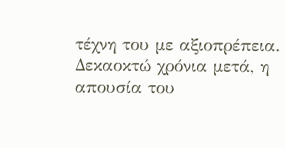τέχνη του με αξιοπρέπεια. Δεκαοκτώ χρόνια μετά, η απουσία του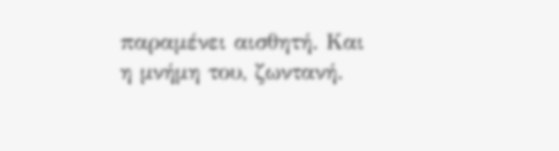παραμένει αισθητή. Και η μνήμη του, ζωντανή.